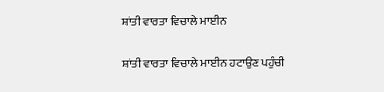ਸ਼ਾਂਤੀ ਵਾਰਤਾ ਵਿਚਾਲੇ ਮਾਈਨ

ਸ਼ਾਂਤੀ ਵਾਰਤਾ ਵਿਚਾਲੇ ਮਾਈਨ ਹਟਾਉਣ ਪਹੁੰਚੀ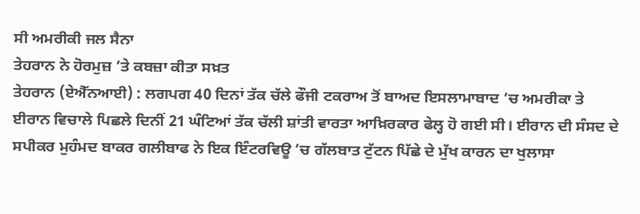ਸੀ ਅਮਰੀਕੀ ਜਲ ਸੈਨਾ
ਤੇਹਰਾਨ ਨੇ ਹੋਰਮੁਜ਼ ’ਤੇ ਕਬਜ਼ਾ ਕੀਤਾ ਸਖ਼ਤ
ਤੇਹਰਾਨ (ਏਐੱਨਆਈ) : ਲਗਪਗ 40 ਦਿਨਾਂ ਤੱਕ ਚੱਲੇ ਫੌਜੀ ਟਕਰਾਅ ਤੋਂ ਬਾਅਦ ਇਸਲਾਮਾਬਾਦ ’ਚ ਅਮਰੀਕਾ ਤੇ ਈਰਾਨ ਵਿਚਾਲੇ ਪਿਛਲੇ ਦਿਨੀਂ 21 ਘੰਟਿਆਂ ਤੱਕ ਚੱਲੀ ਸ਼ਾਂਤੀ ਵਾਰਤਾ ਆਖ਼ਿਰਕਾਰ ਫੇਲ੍ਹ ਹੋ ਗਈ ਸੀ। ਈਰਾਨ ਦੀ ਸੰਸਦ ਦੇ ਸਪੀਕਰ ਮੁਹੰਮਦ ਬਾਕਰ ਗਲੀਬਾਫ ਨੇ ਇਕ ਇੰਟਰਵਿਊ ’ਚ ਗੱਲਬਾਤ ਟੁੱਟਨ ਪਿੱਛੇ ਦੇ ਮੁੱਖ ਕਾਰਨ ਦਾ ਖੁਲਾਸਾ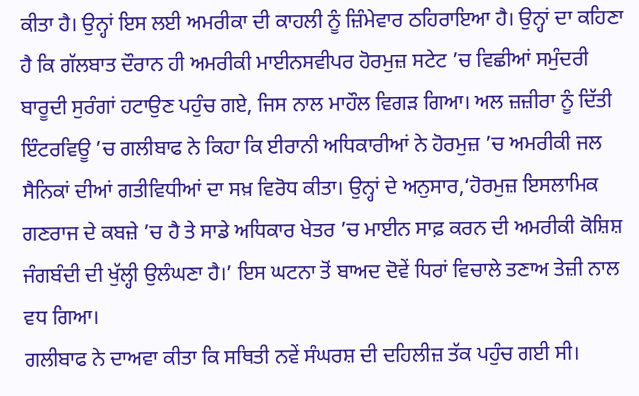ਕੀਤਾ ਹੈ। ਉਨ੍ਹਾਂ ਇਸ ਲਈ ਅਮਰੀਕਾ ਦੀ ਕਾਹਲੀ ਨੂੰ ਜ਼ਿੰਮੇਵਾਰ ਠਹਿਰਾਇਆ ਹੈ। ਉਨ੍ਹਾਂ ਦਾ ਕਹਿਣਾ ਹੈ ਕਿ ਗੱਲਬਾਤ ਦੌਰਾਨ ਹੀ ਅਮਰੀਕੀ ਮਾਈਨਸਵੀਪਰ ਹੋਰਮੁਜ਼ ਸਟੇਟ ’ਚ ਵਿਛੀਆਂ ਸਮੁੰਦਰੀ ਬਾਰੂਦੀ ਸੁਰੰਗਾਂ ਹਟਾਉਣ ਪਹੁੰਚ ਗਏ, ਜਿਸ ਨਾਲ ਮਾਹੌਲ ਵਿਗੜ ਗਿਆ। ਅਲ ਜ਼ਜ਼ੀਰਾ ਨੂੰ ਦਿੱਤੀ ਇੰਟਰਵਿਊ ’ਚ ਗਲੀਬਾਫ ਨੇ ਕਿਹਾ ਕਿ ਈਰਾਨੀ ਅਧਿਕਾਰੀਆਂ ਨੇ ਹੋਰਮੁਜ਼ ’ਚ ਅਮਰੀਕੀ ਜਲ ਸੈਨਿਕਾਂ ਦੀਆਂ ਗਤੀਵਿਧੀਆਂ ਦਾ ਸਖ਼ ਵਿਰੋਧ ਕੀਤਾ। ਉਨ੍ਹਾਂ ਦੇ ਅਨੁਸਾਰ,‘ਹੋਰਮੁਜ਼ ਇਸਲਾਮਿਕ ਗਣਰਾਜ ਦੇ ਕਬਜ਼ੇ ’ਚ ਹੈ ਤੇ ਸਾਡੇ ਅਧਿਕਾਰ ਖੇਤਰ ’ਚ ਮਾਈਨ ਸਾਫ਼ ਕਰਨ ਦੀ ਅਮਰੀਕੀ ਕੋਸ਼ਿਸ਼ ਜੰਗਬੰਦੀ ਦੀ ਖੁੱਲ੍ਹੀ ਉਲੰਘਣਾ ਹੈ।’ ਇਸ ਘਟਨਾ ਤੋਂ ਬਾਅਦ ਦੋਵੇਂ ਧਿਰਾਂ ਵਿਚਾਲੇ ਤਣਾਅ ਤੇਜ਼ੀ ਨਾਲ ਵਧ ਗਿਆ।
ਗਲੀਬਾਫ ਨੇ ਦਾਅਵਾ ਕੀਤਾ ਕਿ ਸਥਿਤੀ ਨਵੇਂ ਸੰਘਰਸ਼ ਦੀ ਦਹਿਲੀਜ਼ ਤੱਕ ਪਹੁੰਚ ਗਈ ਸੀ।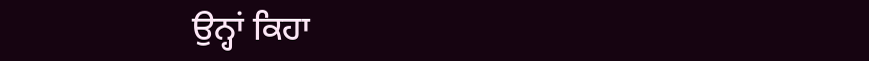ਉਨ੍ਹਾਂ ਕਿਹਾ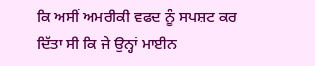ਕਿ ਅਸੀਂ ਅਮਰੀਕੀ ਵਫਦ ਨੂੰ ਸਪਸ਼ਟ ਕਰ ਦਿੱਤਾ ਸੀ ਕਿ ਜੇ ਉਨ੍ਹਾਂ ਮਾਈਨ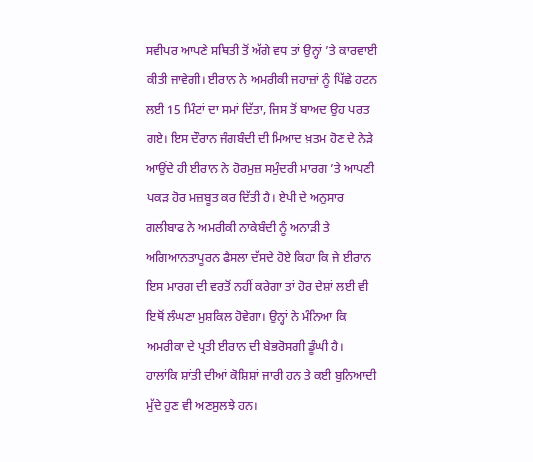ਸਵੀਪਰ ਆਪਣੇ ਸਥਿਤੀ ਤੋਂ ਅੱਗੇ ਵਧ ਤਾਂ ਉਨ੍ਹਾਂ ’ਤੇ ਕਾਰਵਾਈ ਕੀਤੀ ਜਾਵੇਗੀ। ਈਰਾਨ ਨੇ ਅਮਰੀਕੀ ਜਹਾਜ਼ਾਂ ਨੂੰ ਪਿੱਛੇ ਹਟਨ ਲਈ 15 ਮਿੰਟਾਂ ਦਾ ਸਮਾਂ ਦਿੱਤਾ, ਜਿਸ ਤੋਂ ਬਾਅਦ ਉਹ ਪਰਤ ਗਏ। ਇਸ ਦੌਰਾਨ ਜੰਗਬੰਦੀ ਦੀ ਮਿਆਦ ਖ਼ਤਮ ਹੋਣ ਦੇ ਨੇੜੇ ਆਉਂਦੇ ਹੀ ਈਰਾਨ ਨੇ ਹੋਰਮੁਜ਼ ਸਮੁੰਦਰੀ ਮਾਰਗ ’ਤੇ ਆਪਣੀ ਪਕੜ ਹੋਰ ਮਜ਼ਬੂਤ ਕਰ ਦਿੱਤੀ ਹੈ। ਏਪੀ ਦੇ ਅਨੁਸਾਰ ਗਲੀਬਾਫ ਨੇ ਅਮਰੀਕੀ ਨਾਕੇਬੰਦੀ ਨੂੰ ਅਨਾੜੀ ਤੇ ਅਗਿਆਨਤਾਪੂਰਨ ਫੈਸਲਾ ਦੱਸਦੇ ਹੋਏ ਕਿਹਾ ਕਿ ਜੇ ਈਰਾਨ ਇਸ ਮਾਰਗ ਦੀ ਵਰਤੋਂ ਨਹੀਂ ਕਰੇਗਾ ਤਾਂ ਹੋਰ ਦੇਸ਼ਾਂ ਲਈ ਵੀ ਇਥੋਂ ਲੰਘਣਾ ਮੁਸ਼ਕਿਲ ਹੋਵੇਗਾ। ਉਨ੍ਹਾਂ ਨੇ ਮੰਨਿਆ ਕਿ ਅਮਰੀਕਾ ਦੇ ਪ੍ਰਤੀ ਈਰਾਨ ਦੀ ਬੇਭਰੋਸਗੀ ਡੂੰਘੀ ਹੈ। ਹਾਲਾਂਕਿ ਸ਼ਾਂਤੀ ਦੀਆਂ ਕੋਸ਼ਿਸ਼ਾਂ ਜਾਰੀ ਹਨ ਤੇ ਕਈ ਬੁਨਿਆਦੀ ਮੁੱਦੇ ਹੁਣ ਵੀ ਅਣਸੁਲਝੇ ਹਨ।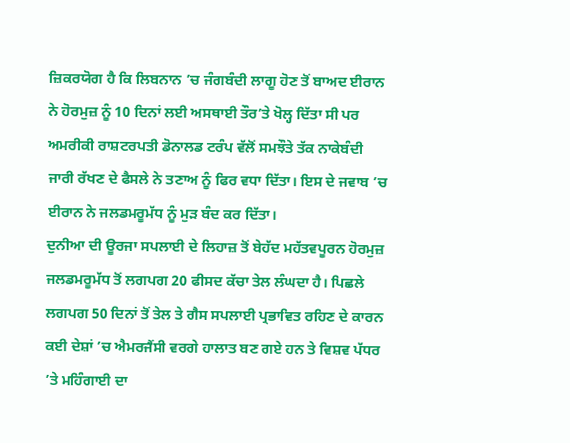ਜ਼ਿਕਰਯੋਗ ਹੈ ਕਿ ਲਿਬਨਾਨ ’ਚ ਜੰਗਬੰਦੀ ਲਾਗੂ ਹੋਣ ਤੋਂ ਬਾਅਦ ਈਰਾਨ ਨੇ ਹੋਰਮੁਜ਼ ਨੂੰ 10 ਦਿਨਾਂ ਲਈ ਅਸਥਾਈ ਤੌਰ’ਤੇ ਖੋਲ੍ਹ ਦਿੱਤਾ ਸੀ ਪਰ ਅਮਰੀਕੀ ਰਾਸ਼ਟਰਪਤੀ ਡੋਨਾਲਡ ਟਰੰਪ ਵੱਲੋਂ ਸਮਝੌਤੇ ਤੱਕ ਨਾਕੇਬੰਦੀ ਜਾਰੀ ਰੱਖਣ ਦੇ ਫੈਸਲੇ ਨੇ ਤਣਾਅ ਨੂੰ ਫਿਰ ਵਧਾ ਦਿੱਤਾ। ਇਸ ਦੇ ਜਵਾਬ ’ਚ ਈਰਾਨ ਨੇ ਜਲਡਮਰੂਮੱਧ ਨੂੰ ਮੁੜ ਬੰਦ ਕਰ ਦਿੱਤਾ।
ਦੁਨੀਆ ਦੀ ਊਰਜਾ ਸਪਲਾਈ ਦੇ ਲਿਹਾਜ਼ ਤੋਂ ਬੇਹੱਦ ਮਹੱਤਵਪੂਰਨ ਹੋਰਮੁਜ਼ ਜਲਡਮਰੂਮੱਧ ਤੋਂ ਲਗਪਗ 20 ਫੀਸਦ ਕੱਚਾ ਤੇਲ ਲੰਘਦਾ ਹੈ। ਪਿਛਲੇ ਲਗਪਗ 50 ਦਿਨਾਂ ਤੋਂ ਤੇਲ ਤੇ ਗੈਸ ਸਪਲਾਈ ਪ੍ਰਭਾਵਿਤ ਰਹਿਣ ਦੇ ਕਾਰਨ ਕਈ ਦੇਸ਼ਾਂ ’ਚ ਐਮਰਜੈਂਸੀ ਵਰਗੇ ਹਾਲਾਤ ਬਣ ਗਏ ਹਨ ਤੇ ਵਿਸ਼ਵ ਪੱਧਰ ’ਤੇ ਮਹਿੰਗਾਈ ਦਾ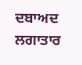ਦਬਾਅਦ ਲਗਾਤਾਰ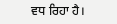ਵਧ ਰਿਹਾ ਹੈ।